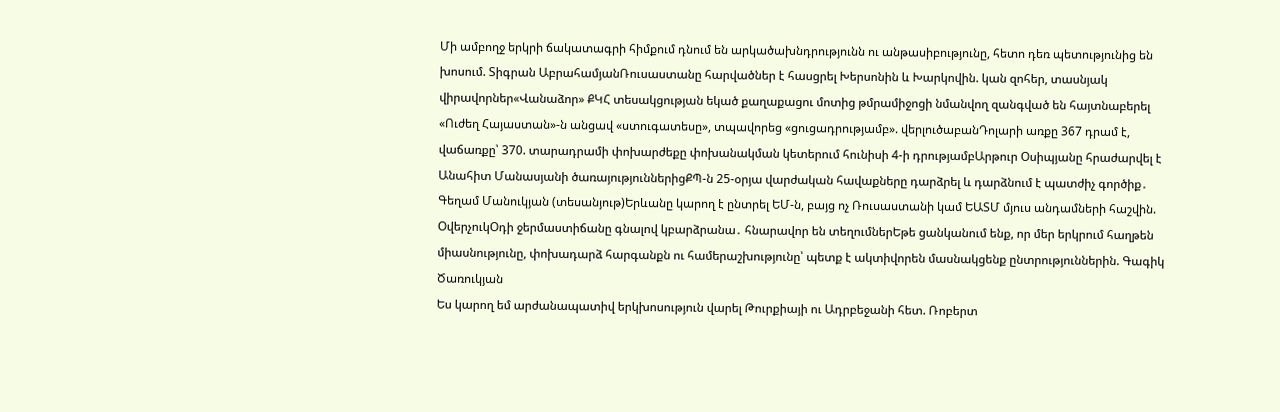Մի ամբողջ երկրի ճակատագրի հիմքում դնում են արկածախնդրությունն ու անթասիբությունը, հետո դեռ պետությունից են խոսում. Տիգրան ԱբրահամյանՌուսաստանը հարվածներ է հասցրել Խերսոնին և Խարկովին. կան զոհեր, տասնյակ վիրավորներ«Վանաձոր» ՔԿՀ տեսակցության եկած քաղաքացու մոտից թմրամիջոցի նմանվող զանգված են հայտնաբերել «Ուժեղ Հայաստան»-ն անցավ «ստուգատեսը», տպավորեց «ցուցադրությամբ». վերլուծաբանԴոլարի առքը 367 դրամ է, վաճառքը՝ 370. տարադրամի փոխարժեքը փոխանակման կետերում հունիսի 4-ի դրությամբԱրթուր Օսիպյանը հրաժարվել է Անահիտ Մանասյանի ծառայություններիցՔՊ-ն 25-օրյա վարժական հավաքները դարձրել և դարձնում է պատժիչ գործիք․ Գեղամ Մանուկյան (տեսանյութ)Երևանը կարող է ընտրել ԵՄ-ն, բայց ոչ Ռուսաստանի կամ ԵԱՏՄ մյուս անդամների հաշվին. ՕվերչուկՕդի ջերմաստիճանը գնալով կբարձրանա․ հնարավոր են տեղումներԵթե ցանկանում ենք, որ մեր երկրում հաղթեն միասնությունը, փոխադարձ հարգանքն ու համերաշխությունը՝ պետք է ակտիվորեն մասնակցենք ընտրություններին. Գագիկ Ծառուկյան
Ես կարող եմ արժանապատիվ երկխոսություն վարել Թուրքիայի ու Ադրբեջանի հետ. Ռոբերտ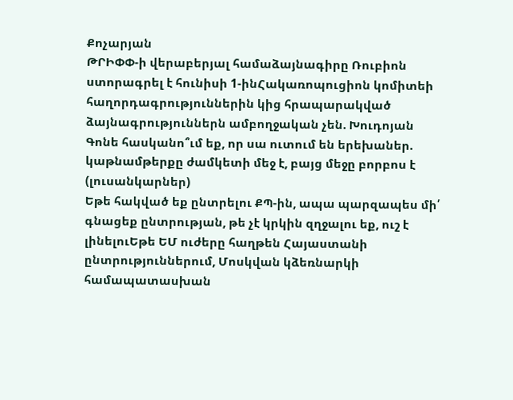Քոչարյան
ԹՐԻՓՓ-ի վերաբերյալ համաձայնագիրը Ռուբիոն ստորագրել է հունիսի 1-ինՀակառոպուցիոն կոմիտեի հաղորդագրություններին կից հրապարակված ձայնագրություններն ամբողջական չեն. Խուդոյան
Գոնե հասկանո՞ւմ եք, որ սա ուտում են երեխաներ. կաթնամթերքը ժամկետի մեջ է, բայց մեջը բորբոս է (լուսանկարներ)
Եթե հակված եք ընտրելու ՔՊ-ին, ապա պարզապես մի՛ գնացեք ընտրության, թե չէ կրկին զղջալու եք, ուշ է լինելուԵթե ԵՄ ուժերը հաղթեն Հայաստանի ընտրություններում, Մոսկվան կձեռնարկի համապատասխան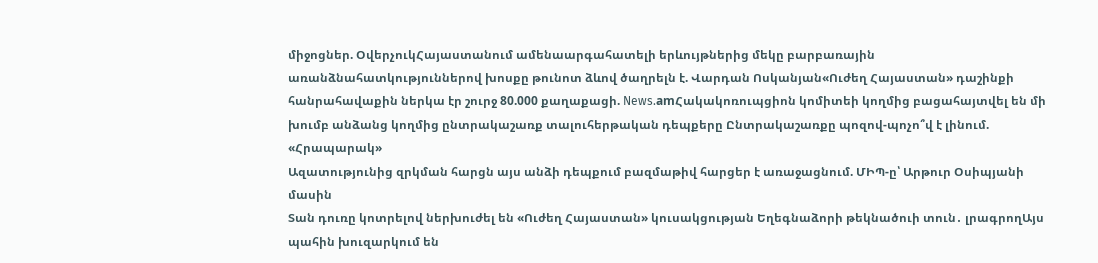միջոցներ. ՕվերչուկՀայաստանում ամենաարգահատելի երևույթներից մեկը բարբառային առանձնահատկություններով խոսքը թունոտ ձևով ծաղրելն է. Վարդան Ոսկանյան«Ուժեղ Հայաստան» դաշինքի հանրահավաքին ներկա էր շուրջ 80.000 քաղաքացի. News.amՀակակոռուպցիոն կոմիտեի կողմից բացահայտվել են մի խումբ անձանց կողմից ընտրակաշառք տալուհերթական դեպքերը Ընտրակաշառքը պոզով-պոչո՞վ է լինում. «Հրապարակ»
Ազատությունից զրկման հարցն այս անձի դեպքում բազմաթիվ հարցեր է առաջացնում. ՄԻՊ-ը՝ Արթուր Օսիպյանի մասին
Տան դուռը կոտրելով ներխուժել են «Ուժեղ Հայաստան» կուսակցության Եղեգնաձորի թեկնածուի տուն․ լրագրողԱյս պահին խուզարկում են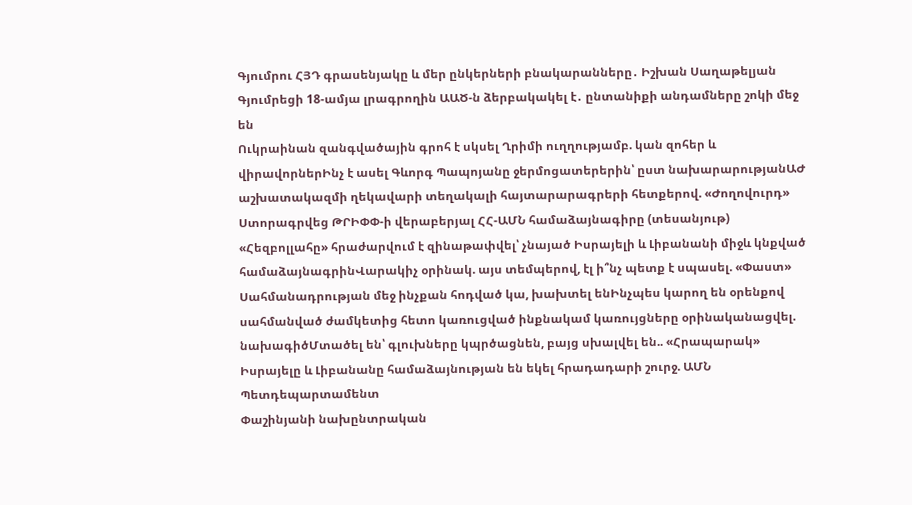Գյումրու ՀՅԴ գրասենյակը և մեր ընկերների բնակարանները․ Իշխան Սաղաթելյան
Գյումրեցի 18-ամյա լրագրողին ԱԱԾ-ն ձերբակակել է․ ընտանիքի անդամները շոկի մեջ են
Ուկրաինան զանգվածային գրոհ է սկսել Ղրիմի ուղղությամբ. կան զոհեր և վիրավորներԻնչ է ասել Գևորգ Պապոյանը ջերմոցատերերին՝ ըստ նախարարությանԱԺ աշխատակազմի ղեկավարի տեղակալի հայտարարագրերի հետքերով. «Ժողովուրդ»
Ստորագրվեց ԹՐԻՓՓ-ի վերաբերյալ ՀՀ-ԱՄՆ համաձայնագիրը (տեսանյութ)
«Հեզբոլլահը» հրաժարվում է զինաթափվել՝ չնայած Իսրայելի և Լիբանանի միջև կնքված համաձայնագրինՎարակիչ օրինակ. այս տեմպերով, էլ ի՞նչ պետք է սպասել. «Փաստ» Սահմանադրության մեջ ինչքան հոդված կա, խախտել ենԻնչպես կարող են օրենքով սահմանված ժամկետից հետո կառուցված ինքնակամ կառույցները օրինականացվել. նախագիծՄտածել են՝ գլուխները կպրծացնեն, բայց սխալվել են.. «Հրապարակ»
Իսրայելը և Լիբանանը համաձայնության են եկել հրադադարի շուրջ. ԱՄՆ Պետդեպարտամենտ
Փաշինյանի նախընտրական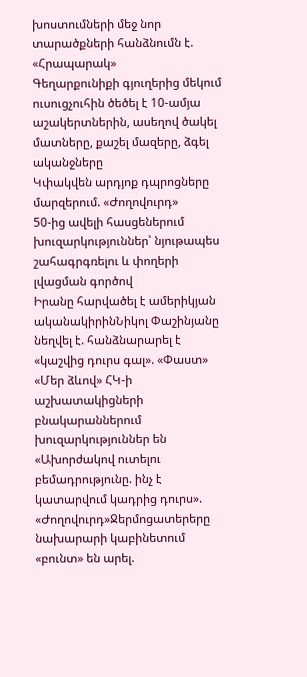խոստումների մեջ նոր տարածքների հանձնումն է. «Հրապարակ»
Գեղարքունիքի գյուղերից մեկում ուսուցչուհին ծեծել է 10-ամյա աշակերտներին, ասեղով ծակել մատները, քաշել մազերը, ձգել ականջները
Կփակվեն արդյոք դպրոցները մարզերում. «Ժողովուրդ»
50-ից ավելի հասցեներում խուզարկություններ՝ նյութապես շահագրգռելու և փողերի լվացման գործով
Իրանը հարվածել է ամերիկյան ականակիրինՆիկոլ Փաշինյանը նեղվել է. հանձնարարել է «կաշվից դուրս գալ». «Փաստ»
«Մեր ձևով» ՀԿ-ի աշխատակիցների բնակարաններում խուզարկություններ են
«Ախորժակով ուտելու բեմադրությունը. ինչ է կատարվում կադրից դուրս». «Ժողովուրդ»Ջերմոցատերերը նախարարի կաբինետում «բունտ» են արել.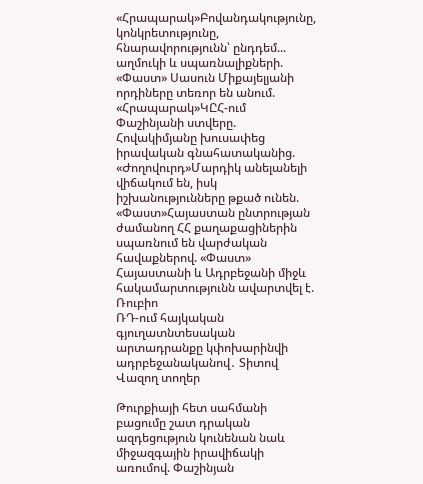«Հրապարակ»Բովանդակությունը, կոնկրետությունը, հնարավորությունն՝ ընդդեմ... աղմուկի և սպառնալիքների. «Փաստ» Սասուն Միքայելյանի որդիները տեռոր են անում. «Հրապարակ»ԿԸՀ-ում Փաշինյանի ստվերը. Հովակիմյանը խուսափեց իրավական գնահատականից. «Ժողովուրդ»Մարդիկ անելանելի վիճակում են, իսկ իշխանությունները թքած ունեն. «Փաստ»Հայաստան ընտրության ժամանող ՀՀ քաղաքացիներին սպառնում են վարժական հավաքներով. «Փաստ»
Հայաստանի և Ադրբեջանի միջև հակամարտությունն ավարտվել է. Ռուբիո
ՌԴ-ում հայկական գյուղատնտեսական արտադրանքը կփոխարինվի ադրբեջանականով․ Տիտով
Վազող տողեր

Թուրքիայի հետ սահմանի բացումը շատ դրական ազդեցություն կունենան նաև միջազգային իրավիճակի առումով. Փաշինյան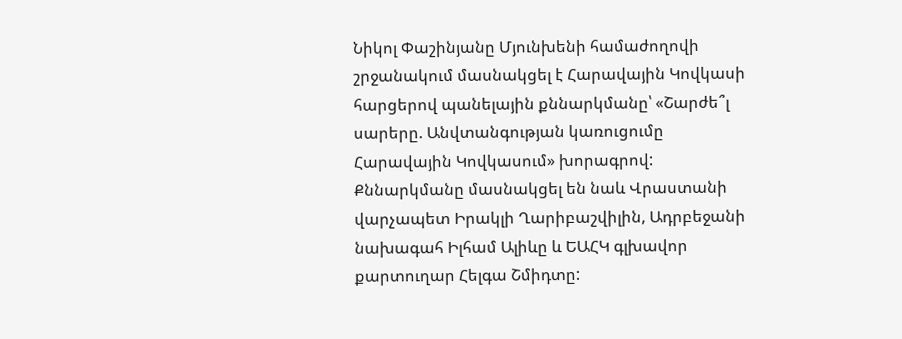Նիկոլ Փաշինյանը Մյունխենի համաժողովի շրջանակում մասնակցել է Հարավային Կովկասի հարցերով պանելային քննարկմանը՝ «Շարժե՞լ սարերը. Անվտանգության կառուցումը Հարավային Կովկասում» խորագրով: Քննարկմանը մասնակցել են նաև Վրաստանի վարչապետ Իրակլի Ղարիբաշվիլին, Ադրբեջանի նախագահ Իլհամ Ալիևը և ԵԱՀԿ գլխավոր քարտուղար Հելգա Շմիդտը: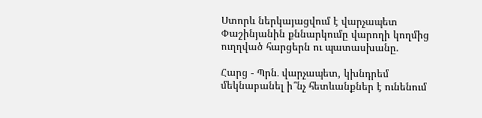Ստորև ներկայացվում է վարչապետ Փաշինյանին քննարկումը վարողի կողմից ուղղված հարցերն ու պատասխանը.

Հարց - Պրն․ վարչապետ, կխնդրեմ մեկնաբանել ի՞նչ հետևանքներ է ունենում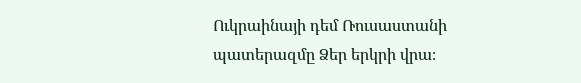Ուկրաինայի դեմ Ռուսաստանի պատերազմը Ձեր երկրի վրա։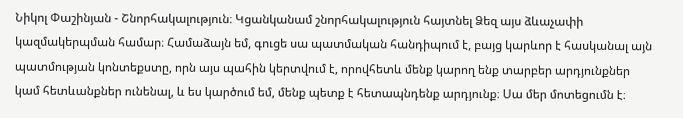Նիկոլ Փաշինյան - Շնորհակալություն։ Կցանկանամ շնորհակալություն հայտնել Ձեզ այս ձևաչափի կազմակերպման համար։ Համաձայն եմ, գուցե սա պատմական հանդիպում է, բայց կարևոր է հասկանալ այն պատմության կոնտեքստը, որն այս պահին կերտվում է, որովհետև մենք կարող ենք տարբեր արդյունքներ կամ հետևանքներ ունենալ, և ես կարծում եմ, մենք պետք է հետապնդենք արդյունք։ Սա մեր մոտեցումն է։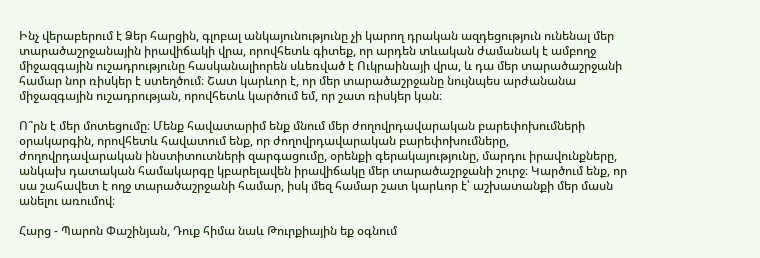Ինչ վերաբերում է Ձեր հարցին, գլոբալ անկայունությունը չի կարող դրական ազդեցություն ունենալ մեր տարածաշրջանային իրավիճակի վրա, որովհետև գիտեք, որ արդեն տևական ժամանակ է ամբողջ միջազգային ուշադրությունը հասկանալիորեն սևեռված է Ուկրաինայի վրա, և դա մեր տարածաշրջանի համար նոր ռիսկեր է ստեղծում։ Շատ կարևոր է, որ մեր տարածաշրջանը նույնպես արժանանա միջազգային ուշադրության, որովհետև կարծում եմ, որ շատ ռիսկեր կան։

Ո՞րն է մեր մոտեցումը։ Մենք հավատարիմ ենք մնում մեր ժողովրդավարական բարեփոխումների օրակարգին, որովհետև հավատում ենք, որ ժողովրդավարական բարեփոխումները, ժողովրդավարական ինստիտուտների զարգացումը, օրենքի գերակայությունը, մարդու իրավունքները, անկախ դատական համակարգը կբարելավեն իրավիճակը մեր տարածաշրջանի շուրջ։ Կարծում ենք, որ սա շահավետ է ողջ տարածաշրջանի համար, իսկ մեզ համար շատ կարևոր է՝ աշխատանքի մեր մասն անելու առումով։

Հարց - Պարոն Փաշինյան, Դուք հիմա նաև Թուրքիային եք օգնում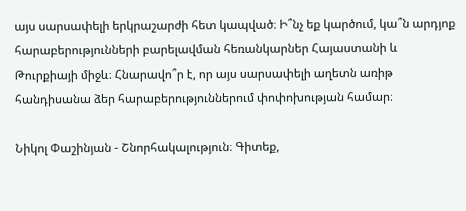այս սարսափելի երկրաշարժի հետ կապված։ Ի՞նչ եք կարծում, կա՞ն արդյոք հարաբերությունների բարելավման հեռանկարներ Հայաստանի և Թուրքիայի միջև։ Հնարավո՞ր է, որ այս սարսափելի աղետն առիթ հանդիսանա ձեր հարաբերություններում փոփոխության համար։

Նիկոլ Փաշինյան - Շնորհակալություն։ Գիտեք,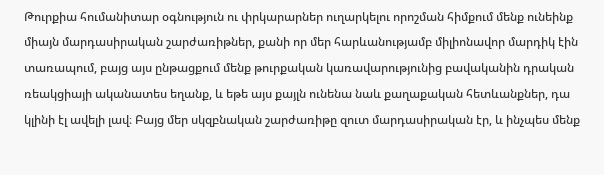Թուրքիա հումանիտար օգնություն ու փրկարարներ ուղարկելու որոշման հիմքում մենք ունեինք միայն մարդասիրական շարժառիթներ, քանի որ մեր հարևանությամբ միլիոնավոր մարդիկ էին տառապում, բայց այս ընթացքում մենք թուրքական կառավարությունից բավականին դրական ռեակցիայի ականատես եղանք, և եթե այս քայլն ունենա նաև քաղաքական հետևանքներ, դա կլինի էլ ավելի լավ։ Բայց մեր սկզբնական շարժառիթը զուտ մարդասիրական էր, և ինչպես մենք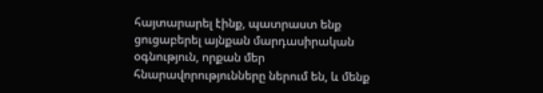հայտարարել էինք, պատրաստ ենք ցուցաբերել այնքան մարդասիրական օգնություն, որքան մեր հնարավորությունները ներում են, և մենք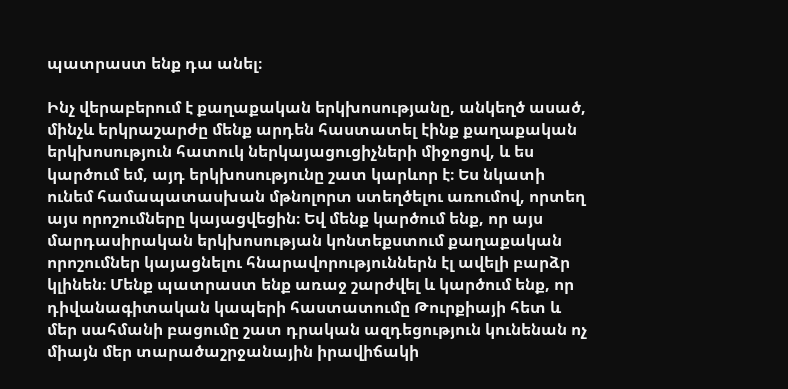պատրաստ ենք դա անել։

Ինչ վերաբերում է քաղաքական երկխոսությանը, անկեղծ ասած, մինչև երկրաշարժը մենք արդեն հաստատել էինք քաղաքական երկխոսություն հատուկ ներկայացուցիչների միջոցով, և ես կարծում եմ, այդ երկխոսությունը շատ կարևոր է։ Ես նկատի ունեմ համապատասխան մթնոլորտ ստեղծելու առումով, որտեղ այս որոշումները կայացվեցին։ Եվ մենք կարծում ենք, որ այս մարդասիրական երկխոսության կոնտեքստում քաղաքական որոշումներ կայացնելու հնարավորություններն էլ ավելի բարձր կլինեն։ Մենք պատրաստ ենք առաջ շարժվել և կարծում ենք, որ դիվանագիտական կապերի հաստատումը Թուրքիայի հետ և մեր սահմանի բացումը շատ դրական ազդեցություն կունենան ոչ միայն մեր տարածաշրջանային իրավիճակի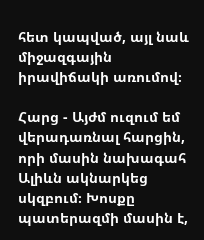հետ կապված, այլ նաև միջազգային իրավիճակի առումով։

Հարց - Այժմ ուզում եմ վերադառնալ հարցին, որի մասին նախագահ Ալիևն ակնարկեց սկզբում։ Խոսքը պատերազմի մասին է,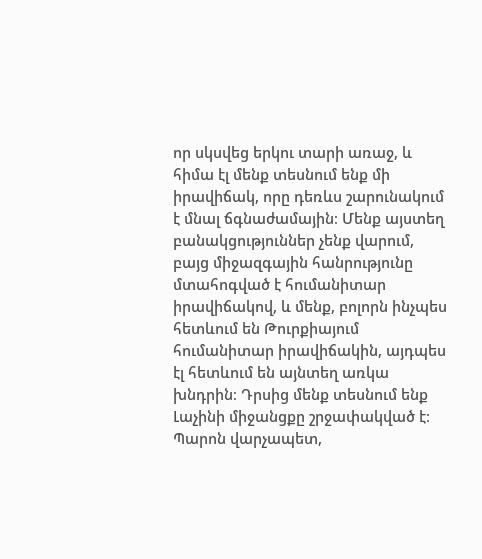որ սկսվեց երկու տարի առաջ, և հիմա էլ մենք տեսնում ենք մի իրավիճակ, որը դեռևս շարունակում է մնալ ճգնաժամային։ Մենք այստեղ բանակցություններ չենք վարում, բայց միջազգային հանրությունը մտահոգված է հումանիտար իրավիճակով, և մենք, բոլորն ինչպես հետևում են Թուրքիայում հումանիտար իրավիճակին, այդպես էլ հետևում են այնտեղ առկա խնդրին։ Դրսից մենք տեսնում ենք Լաչինի միջանցքը շրջափակված է։ Պարոն վարչապետ,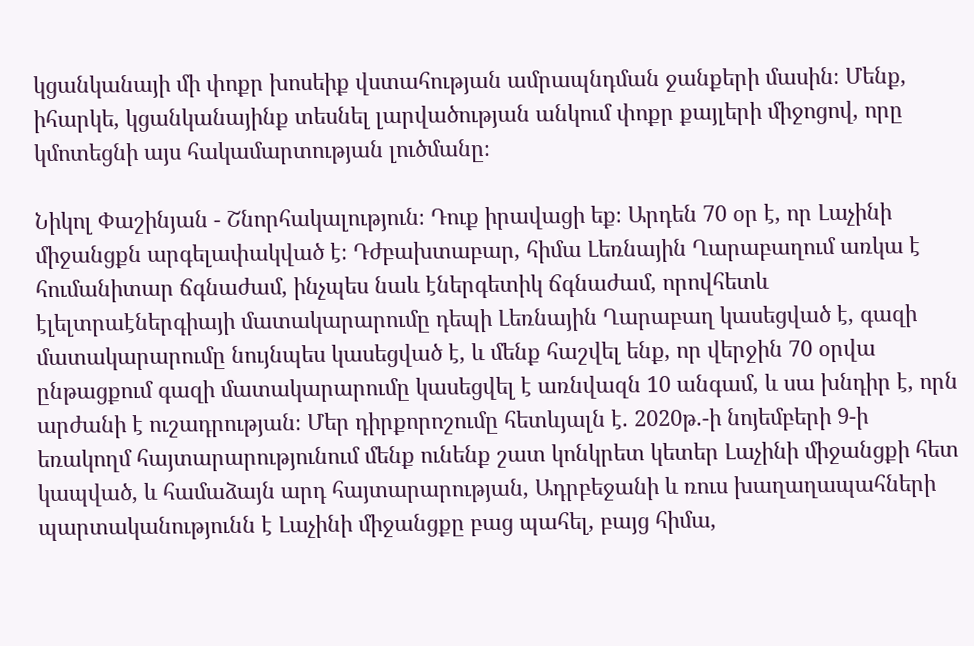կցանկանայի մի փոքր խոսեիք վստահության ամրապնդման ջանքերի մասին։ Մենք, իհարկե, կցանկանայինք տեսնել լարվածության անկում փոքր քայլերի միջոցով, որը կմոտեցնի այս հակամարտության լուծմանը։

Նիկոլ Փաշինյան - Շնորհակալություն։ Դուք իրավացի եք։ Արդեն 70 օր է, որ Լաչինի միջանցքն արգելափակված է։ Դժբախտաբար, հիմա Լեռնային Ղարաբաղում առկա է հումանիտար ճգնաժամ, ինչպես նաև էներգետիկ ճգնաժամ, որովհետև էլելտրաէներգիայի մատակարարումը դեպի Լեռնային Ղարաբաղ կասեցված է, գազի մատակարարումը նույնպես կասեցված է, և մենք հաշվել ենք, որ վերջին 70 օրվա ընթացքում գազի մատակարարումը կասեցվել է առնվազն 10 անգամ, և սա խնդիր է, որն արժանի է ուշադրության։ Մեր դիրքորոշումը հետևյալն է. 2020թ.-ի նոյեմբերի 9-ի եռակողմ հայտարարությունում մենք ունենք շատ կոնկրետ կետեր Լաչինի միջանցքի հետ կապված, և համաձայն արդ հայտարարության, Ադրբեջանի և ռուս խաղաղապահների պարտականությունն է Լաչինի միջանցքը բաց պահել, բայց հիմա,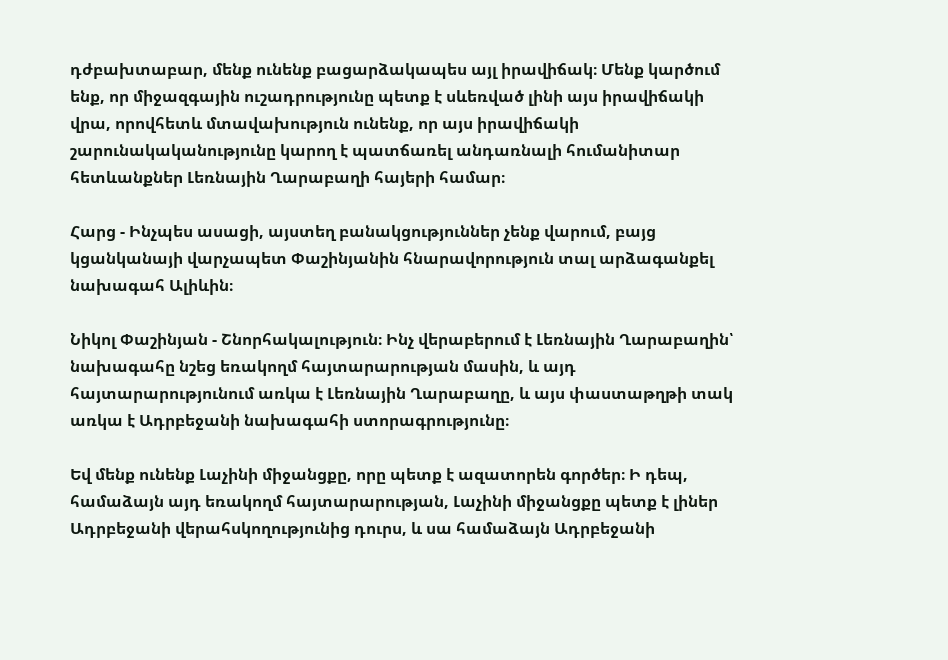դժբախտաբար, մենք ունենք բացարձակապես այլ իրավիճակ։ Մենք կարծում ենք, որ միջազգային ուշադրությունը պետք է սևեռված լինի այս իրավիճակի վրա, որովհետև մտավախություն ունենք, որ այս իրավիճակի շարունակականությունը կարող է պատճառել անդառնալի հումանիտար հետևանքներ Լեռնային Ղարաբաղի հայերի համար։

Հարց - Ինչպես ասացի, այստեղ բանակցություններ չենք վարում, բայց կցանկանայի վարչապետ Փաշինյանին հնարավորություն տալ արձագանքել նախագահ Ալիևին։

Նիկոլ Փաշինյան - Շնորհակալություն։ Ինչ վերաբերում է Լեռնային Ղարաբաղին՝ նախագահը նշեց եռակողմ հայտարարության մասին, և այդ հայտարարությունում առկա է Լեռնային Ղարաբաղը, և այս փաստաթղթի տակ առկա է Ադրբեջանի նախագահի ստորագրությունը։

Եվ մենք ունենք Լաչինի միջանցքը, որը պետք է ազատորեն գործեր։ Ի դեպ, համաձայն այդ եռակողմ հայտարարության, Լաչինի միջանցքը պետք է լիներ Ադրբեջանի վերահսկողությունից դուրս, և սա համաձայն Ադրբեջանի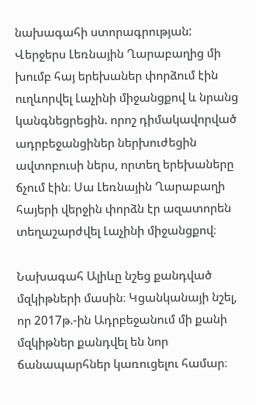նախագահի ստորագրության: Վերջերս Լեռնային Ղարաբաղից մի խումբ հայ երեխաներ փորձում էին ուղևորվել Լաչինի միջանցքով և նրանց կանգնեցրեցին. որոշ դիմակավորված ադրբեջանցիներ ներխուժեցին ավտոբուսի ներս, որտեղ երեխաները ճչում էին։ Սա Լեռնային Ղարաբաղի հայերի վերջին փորձն էր ազատորեն տեղաշարժվել Լաչինի միջանցքով։

Նախագահ Ալիևը նշեց քանդված մզկիթների մասին։ Կցանկանայի նշել, որ 2017թ.-ին Ադրբեջանում մի քանի մզկիթներ քանդվել են նոր ճանապարհներ կառուցելու համար։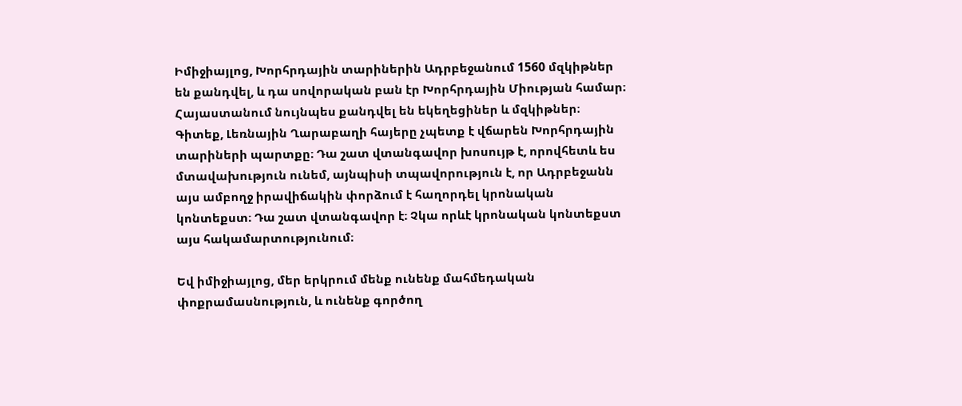Իմիջիայլոց, Խորհրդային տարիներին Ադրբեջանում 1560 մզկիթներ են քանդվել, և դա սովորական բան էր Խորհրդային Միության համար։ Հայաստանում նույնպես քանդվել են եկեղեցիներ և մզկիթներ։ Գիտեք, Լեռնային Ղարաբաղի հայերը չպետք է վճարեն Խորհրդային տարիների պարտքը։ Դա շատ վտանգավոր խոսույթ է, որովհետև ես մտավախություն ունեմ, այնպիսի տպավորություն է, որ Ադրբեջանն այս ամբողջ իրավիճակին փորձում է հաղորդել կրոնական կոնտեքստ։ Դա շատ վտանգավոր է։ Չկա որևէ կրոնական կոնտեքստ այս հակամարտությունում։

Եվ իմիջիայլոց, մեր երկրում մենք ունենք մահմեդական փոքրամասնություն, և ունենք գործող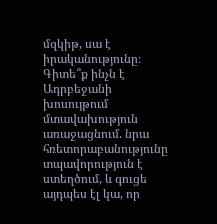մզկիթ, սա է իրականությունը։ Գիտե՞ք ինչն է Ադրբեջանի խոսույթում մտավախություն առաջացնում. նրա հռետորաբանությունը տպավորություն է ստեղծում, և գուցե այդպես էլ կա, որ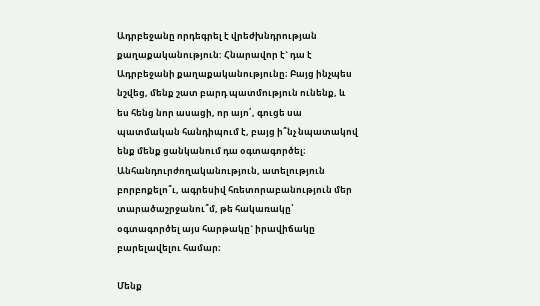Ադրբեջանը որդեգրել է վրեժխնդրության քաղաքականություն: Հնարավոր է` դա է Ադրբեջանի քաղաքականությունը։ Բայց ինչպես նշվեց, մենք շատ բարդ պատմություն ունենք, և ես հենց նոր ասացի, որ այո՛, գուցե սա պատմական հանդիպում է, բայց ի՞նչ նպատակով ենք մենք ցանկանում դա օգտագործել։ Անհանդուրժողականություն, ատելություն բորբոքելո՞ւ, ագրեսիվ հռետորաբանություն մեր տարածաշրջանու՞մ, թե հակառակը՝ օգտագործել այս հարթակը` իրավիճակը բարելավելու համար։

Մենք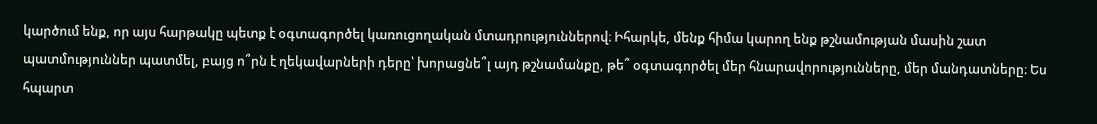կարծում ենք, որ այս հարթակը պետք է օգտագործել կառուցողական մտադրություններով։ Իհարկե, մենք հիմա կարող ենք թշնամության մասին շատ պատմություններ պատմել, բայց ո՞րն է ղեկավարների դերը՝ խորացնե՞լ այդ թշնամանքը, թե՞ օգտագործել մեր հնարավորությունները, մեր մանդատները։ Ես հպարտ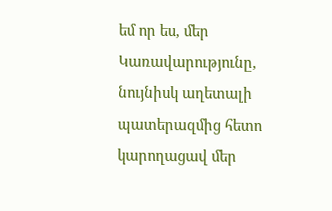եմ որ ես, մեր Կառավարությունը, նույնիսկ աղետալի պատերազմից հետո կարողացավ մեր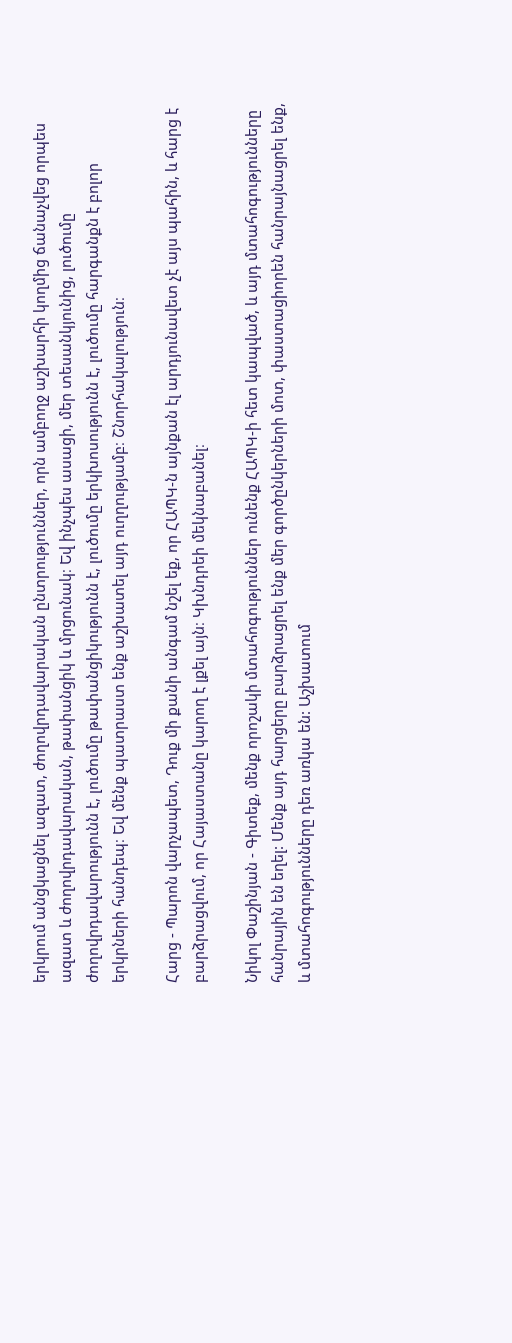երկրում անցկացնել ազատ, ժողովրդավարական ընտրություններ, որն ամբողջ աշխարհի կողմից ճանաչվեց որպես ազատ և ժողովրդավարական, թափանցիկ և մրցունակ։ Եվ ինչպես ասացի, մեր տեսանկյունից, լուծումը ժողովրդավարությունն է, լուծումը թափանցիկությունն է, լուծումը երկխոսությունն է, լուծումը հարգանքն է բոլոր երկրների հանդեպ։ Եվ մենք պատրաստ ենք աշխատել այդ ուղղությամբ։ Շնորհակալություն։

Հարց - Պարոն վարչապետ, Դուք մի քանի անգամ նշել եք, որ ՀԱՊԿ-ն այնքան էլ արդյունավետ չէ այս պահին, և հարց է բարձրացվում, որ Հայաստանը կարող է լքել այն։ Կխնդրեի մեկնաբանել։

Նիկոլ Փաշինյան - Գիտեք, մենք որոշակի մտահոգություններ ունենք ՀԱՊԿ-ի հետ կապված, և այդ մտահոգությունները հանրային են եղել: Մենք այդ հարցերը բարձրացրել ենք մեր գործընկերների մոտ, փաստացիորեն հանրայնացրել ենք, և մտահոգությունները դեռ առկա են: Աշխատում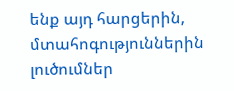ենք այդ հարցերին, մտահոգություններին լուծումներ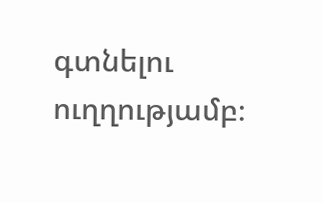գտնելու ուղղությամբ։